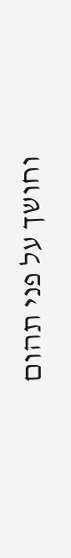וחושך על פני תהום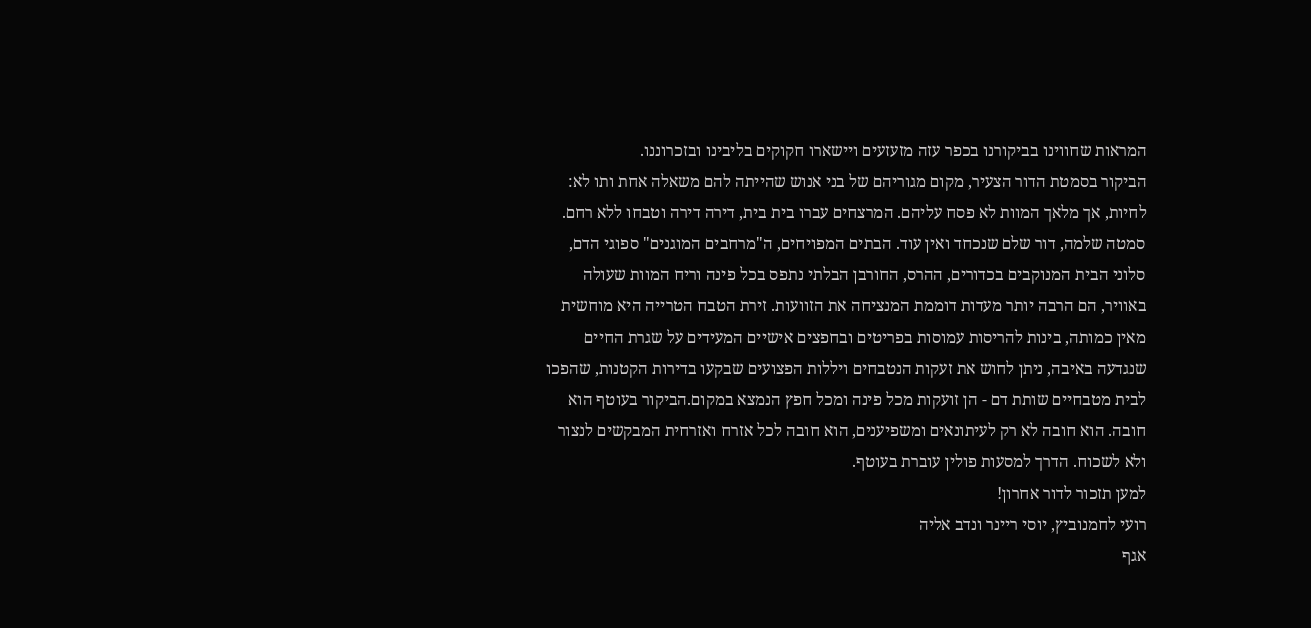המראות שחווינו בביקורנו בכפר עזה מזעזעים ויישארו חקוקים בליבינו ובזכרוננו.
הביקור בסמטת הדור הצעיר, מקום מגוריהם של בני אנוש שהייתה להם משאלה אחת ותו לא: לחיות, אך מלאך המוות לא פסח עליהם. המרצחים עברו בית בית, דירה דירה וטבחו ללא רחם. סמטה שלמה, דור שלם שנכחד ואין עוד. הבתים המפויחים, ה"מרחבים המוגנים" ספוגי הדם, סלוני הבית המנוקבים בכדורים, ההרס, החורבן הבלתי נתפס בכל פינה וריח המוות שעולה באוויר, הם הרבה יותר מעדות דוממת המנציחה את הזוועות. זירת הטבח הטרייה היא מוחשית מאין כמותה, בינות להריסות עמוסות בפריטים ובחפצים אישיים המעידים על שגרת החיים שנגדעה באיבה, ניתן לחוש את זעקות הנטבחים ויללות הפצועים שבקעו בדירות הקטנות, שהפכו לבית מטבחיים שותת דם - הן זועקות מכל פינה ומכל חפץ הנמצא במקום.הביקור בעוטף הוא חובה. הוא חובה לא רק לעיתונאים ומשפיענים, הוא חובה לכל אזרח ואזרחית המבקשים לנצור ולא לשכוח. הדרך למסעות פולין עוברת בעוטף.
למען תזכור לדור אחרון!
רועי לחמנוביץ, יוסי ריינר ונדב אליה
אגף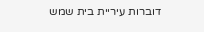דוברות עיריית בית שמש